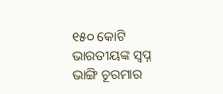୧୫୦ କୋଟି ଭାରତୀୟଙ୍କ ସ୍ବପ୍ନ ଭାଙ୍ଗି ଚୂରମାର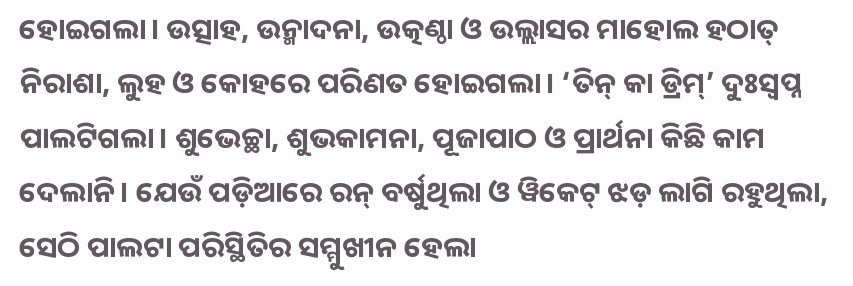ହୋଇଗଲା। ଉତ୍ସାହ, ଉନ୍ମାଦନା, ଉତ୍କଣ୍ଠା ଓ ଉଲ୍ଲାସର ମାହୋଲ ହଠାତ୍ ନିରାଶା, ଲୁହ ଓ କୋହରେ ପରିଣତ ହୋଇଗଲା। ‘ତିନ୍ କା ଡ୍ରିମ୍’ ଦୁଃସ୍ବପ୍ନ ପାଲଟିଗଲା। ଶୁଭେଚ୍ଛା, ଶୁଭକାମନା, ପୂଜାପାଠ ଓ ପ୍ରାର୍ଥନା କିଛି କାମ ଦେଲାନି। ଯେଉଁ ପଡ଼ିଆରେ ରନ୍ ବର୍ଷୁଥିଲା ଓ ୱିକେଟ୍ ଝଡ଼ ଲାଗି ରହୁଥିଲା, ସେଠି ପାଲଟା ପରିସ୍ଥିତିର ସମ୍ମୁଖୀନ ହେଲା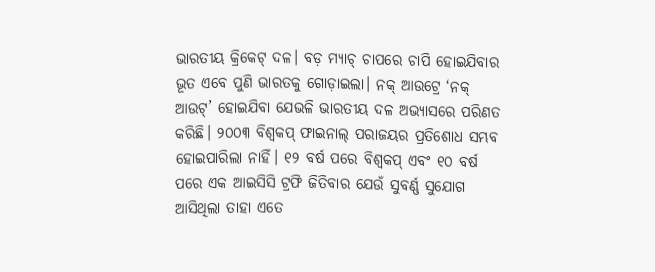ଭାରତୀୟ କ୍ରିକେଟ୍ ଦଳ। ବଡ଼ ମ୍ୟାଚ୍ ଚାପରେ ଚାପି ହୋଇଯିବାର ଭୂତ ଏବେ ପୁଣି ଭାରତକୁ ଗୋଡ଼ାଇଲା। ନକ୍ ଆଉଟ୍ରେ ‘ନକ୍ ଆଉଟ୍’ ହୋଇଯିବା ଯେଭଳି ଭାରତୀୟ ଦଳ ଅଭ୍ୟାସରେ ପରିଣତ କରିଛି। ୨୦୦୩ ବିଶ୍ବକପ୍ ଫାଇନାଲ୍ ପରାଜୟର ପ୍ରତିଶୋଧ ସମ୍ଭବ ହୋଇପାରିଲା ନାହିଁ। ୧୨ ବର୍ଷ ପରେ ବିଶ୍ବକପ୍ ଏବଂ ୧୦ ବର୍ଷ ପରେ ଏକ ଆଇସିସି ଟ୍ରଫି ଜିତିବାର ଯେଉଁ ସୁବର୍ଣ୍ଣ ସୁଯୋଗ ଆସିଥିଲା ତାହା ଏତେ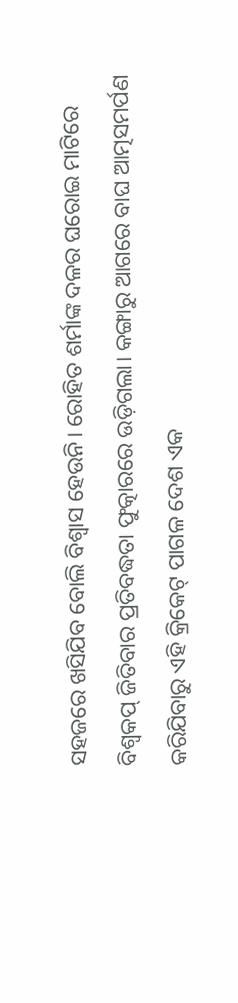ସହଜରେ ଖସିଯିବ ବୋଲି ବିଶ୍ବାସ ହେଉନି। ରୋହିତ ଶର୍ମାଙ୍କ ଦଳର ଘରୋଇ ମାଟିରେ ବିଶ୍ବକପ୍ ଜିତିବାର ପ୍ରତିବଦ୍ଧତା ଫୁତ୍କାରରେ ଉଡ଼ିଗଲା। କଙ୍ଗାରୁ ଆଗରେ ବାଘ ଆତ୍ମସମର୍ପଣ କରିଯିବାରୁ ଏହି କ୍ରିକେଟ୍ ପାଗଳ ଦେଶ ଏକ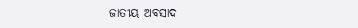ଜାତୀୟ ଅବସାଦ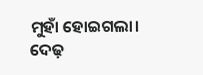ମୁହାଁ ହୋଇଗଲା। ଦେଢ଼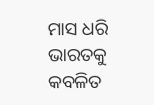ମାସ ଧରି ଭାରତକୁ କବଳିତ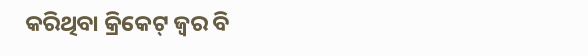କରିଥିବା କ୍ରିକେଟ୍ ଜ୍ବର ବି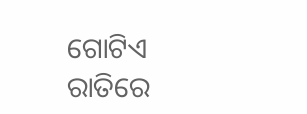ଗୋଟିଏ ରାତିରେ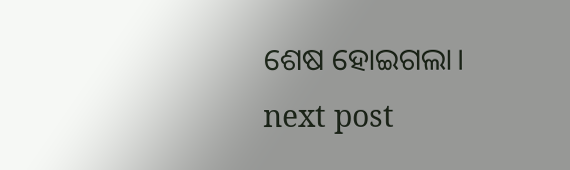ଶେଷ ହୋଇଗଲା।
next post